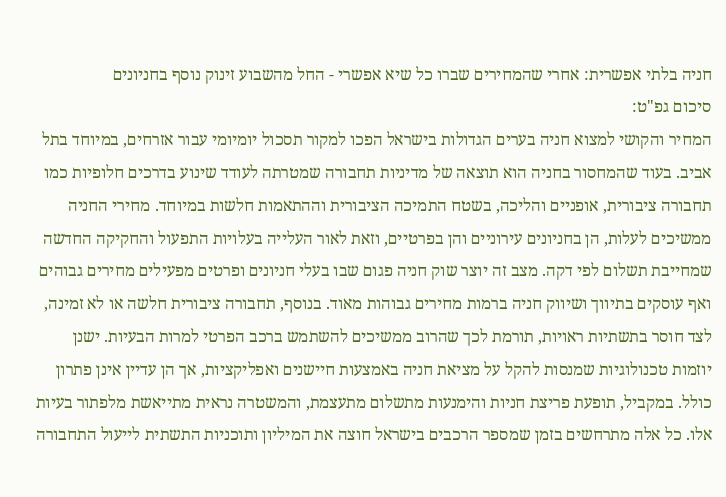חניה בלתי אפשרית: אחרי שהמחירים שברו כל שיא אפשרי - החל מהשבוע זינוק נוסף בחניונים
סיכום גפ"ט:
המחיר והקושי למצוא חניה בערים הגדולות בישראל הפכו למקור תסכול יומיומי עבור אזרחים, במיוחד בתל אביב. בעוד שהמחסור בחניה הוא תוצאה של מדיניות תחבורה שמטרתה לעודד שינוע בדרכים חלופיות כמו תחבורה ציבורית, אופניים והליכה, בשטח התמיכה הציבורית וההתאמות חלשות במיוחד. מחירי החניה ממשיכים לעלות, הן בחניונים עירוניים והן בפרטיים, וזאת לאור העלייה בעלויות התפעול והחקיקה החדשה שמחייבת תשלום לפי דקה. מצב זה יוצר שוק חניה פגום שבו בעלי חניונים ופרטים מפעילים מחירים גבוהים ואף עוסקים בתיווך ושיווק חניה ברמות מחירים גבוהות מאוד. בנוסף, תחבורה ציבורית חלשה או לא זמינה, לצד חוסר בתשתיות ראויות, תורמת לכך שהרוב ממשיכים להשתמש ברכב הפרטי למרות הבעיות. ישנן יוזמות טכנולוגיות שמנסות להקל על מציאת חניה באמצעות חיישנים ואפליקציות, אך הן עדיין אינן פתרון כולל. במקביל, תופעת פריצת חניות והימנעות מתשלום מתעצמת, והמשטרה נראית מתייאשת מלפתור בעיות אלו. כל אלה מתרחשים בזמן שמספר הרכבים בישראל חוצה את המיליון ותוכניות התשתית לייעול התחבורה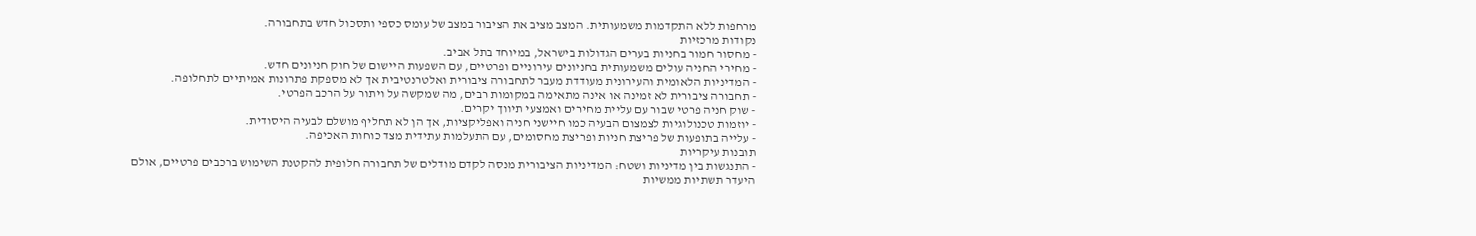מרחפות ללא התקדמות משמעותית. המצב מציב את הציבור במצב של עומס כספי ותסכול חדש בתחבורה.
נקודות מרכזיות
- מחסור חמור בחניות בערים הגדולות בישראל, במיוחד בתל אביב.
- מחירי החניה עולים משמעותית בחניונים עירוניים ופרטיים, עם השפעות היישום של חוק חניונים חדש.
- המדיניות הלאומית והעירונית מעודדת מעבר לתחבורה ציבורית ואלטרנטיבית אך לא מספקת פתרונות אמיתיים לתחלופה.
- תחבורה ציבורית לא זמינה או אינה מתאימה במקומות רבים, מה שמקשה על ויתור על הרכב הפרטי.
- שוק חניה פרטי שבור עם עליית מחירים ואמצעי תיווך יקרים.
- יוזמות טכנולוגיות לצמצום הבעיה כמו חיישני חניה ואפליקציות, אך הן לא תחליף מושלם לבעיה היסודית.
- עלייה בתופעות של פריצת חניות ופריצת מחסומים, עם התעלמות עתידית מצד כוחות האכיפה.
תובנות עיקריות
- התנגשות בין מדיניות ושטח: המדיניות הציבורית מנסה לקדם מודלים של תחבורה חלופית להקטנת השימוש ברכבים פרטיים, אולם היעדר תשתיות ממשיות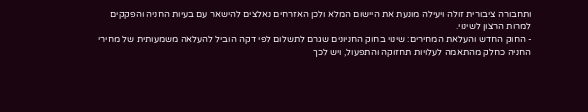ותחבורה ציבורית זולה ויעילה מונעת את היישום המלא ולכן האזרחים נאלצים להישאר עם בעיות החניה והפקקים למרות הרצון לשינוי.
- החוק החדש והעלאת המחירים: שינוי בחוק החניונים שגרם לתשלום לפי דקה הוביל להעלאה משמעותית של מחירי החניה כחלק מהתאמה לעלויות תחזוקה והתפעול, ויש לכך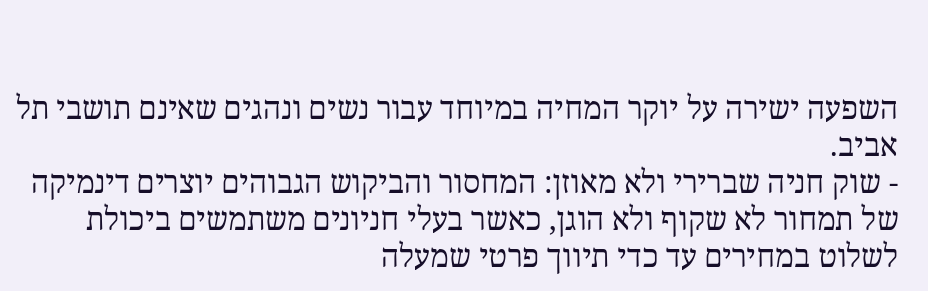השפעה ישירה על יוקר המחיה במיוחד עבור נשים ונהגים שאינם תושבי תל אביב.
- שוק חניה שברירי ולא מאוזן: המחסור והביקוש הגבוהים יוצרים דינמיקה של תמחור לא שקוף ולא הוגן, כאשר בעלי חניונים משתמשים ביכולת לשלוט במחירים עד כדי תיווך פרטי שמעלה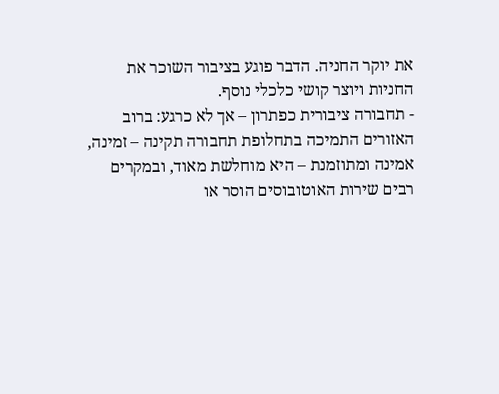את יוקר החניה. הדבר פוגע בציבור השוכר את החניות ויוצר קושי כלכלי נוסף.
- תחבורה ציבורית כפתרון – אך לא כרגע: ברוב האזורים התמיכה בתחלופת תחבורה תקינה – זמינה, אמינה ומתוזמנת – היא מוחלשת מאוד, ובמקרים רבים שירות האוטובוסים הוסר או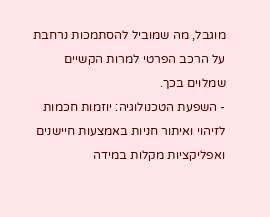מוגבל, מה שמוביל להסתמכות נרחבת על הרכב הפרטי למרות הקשיים שמלוים בכך.
- השפעת הטכנולוגיה: יוזמות חכמות לזיהוי ואיתור חניות באמצעות חיישנים ואפליקציות מקלות במידה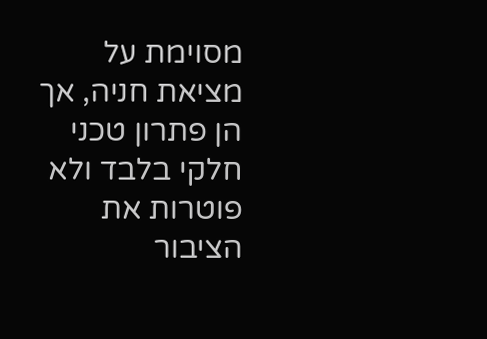מסוימת על מציאת חניה, אך הן פתרון טכני חלקי בלבד ולא פוטרות את הציבור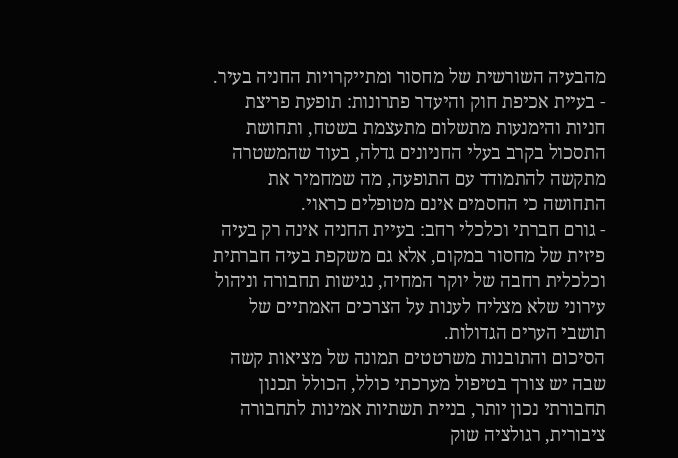מהבעיה השורשית של מחסור ומתייקרויות החניה בעיר.
- בעיית אכיפת חוק והיעדר פתרונות: תופעת פריצת חניות והימנעות מתשלום מתעצמת בשטח, ותחושת התסכול בקרב בעלי החניונים גדלה, בעוד שהמשטרה מתקשה להתמודד עם התופעה, מה שמחמיר את התחושה כי החסמים אינם מטופלים כראוי.
- גורם חברתי וכלכלי רחב: בעיית החניה אינה רק בעיה פיזית של מחסור במקום, אלא גם משקפת בעיה חברתית וכלכלית רחבה של יוקר המחיה, נגישות תחבורה וניהול עירוני שלא מצליח לענות על הצרכים האמתיים של תושבי הערים הגדולות.
הסיכום והתובנות משרטטים תמונה של מציאות קשה שבה יש צורך בטיפול מערכתי כולל, הכולל תכנון תחבורתי נכון יותר, בניית תשתיות אמינות לתחבורה ציבורית, רגולציה שוק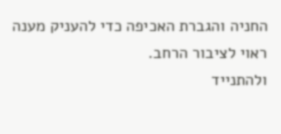החניה והגברת האכיפה כדי להעניק מענה ראוי לציבור הרחב.
ולהתנייד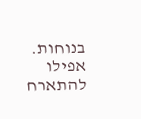בנוחות.
אפילו להתארח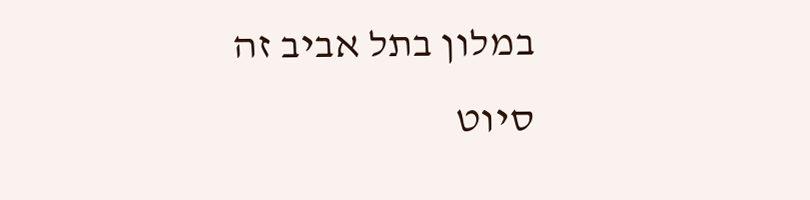במלון בתל אביב זה סיוט